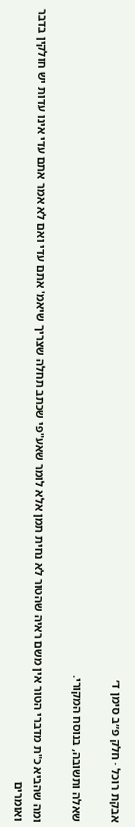אבקת רוכל · חלק פ״ב סימן ד׳

שאלה ותשובה, בנוסח המקורי.

ומה שהביא כ"ת מדברי הטור אין משם ראיה שהטור לא נחית תמן אלא לומר שאע"פי שכתב תחלה שצריך שיאמ' אתם עדי ואם לא אמר אתם עדי אינו עדות יש חולקין בדבר ואומרים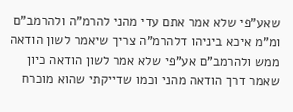שאע"פי שלא אמר אתם עדי מהני להרמ"ה ולהרמב"ם ומ"מ איכא ביניהו דלהרמ"ה צריך שיאמר לשון הודאה ממש ולהרמב"ם אע"פי שלא אמר לשון הודאה כיון שאמר דרך הודאה מהני וכמו שדייקתי שהוא מוכרח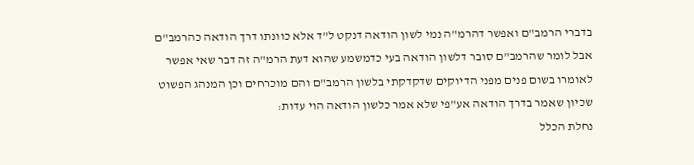בדברי הרמב"ם ואפשר דהרמ"ה נמי לשון הודאה דנקט ל"ד אלא כוונתו דרך הודאה כהרמב"ם אבל לומר שהרמב"ם סובר דלשון הודאה בעי כדמשמע שהוא דעת הרמ"ה זה דבר שאי אפשר לאומרו בשום פנים מפני הדיוקים שדקדקתי בלשון הרמב"ם והם מוכרחים וכן המנהג הפשוט שכיון שאמר בדרך הודאה אע"פי שלא אמר כלשון הודאה הוי עדות:
נחלת הכלל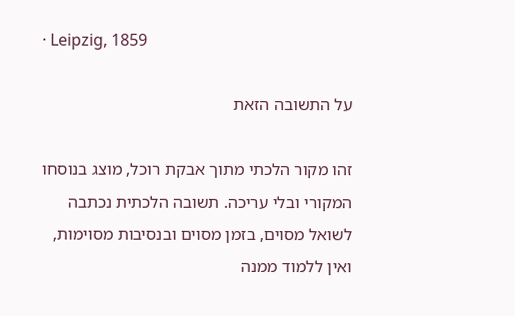· Leipzig, 1859

על התשובה הזאת

זהו מקור הלכתי מתוך אבקת רוכל, מוצג בנוסחו המקורי ובלי עריכה. תשובה הלכתית נכתבה לשואל מסוים, בזמן מסוים ובנסיבות מסוימות, ואין ללמוד ממנה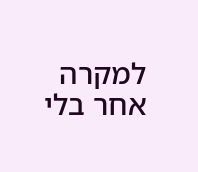למקרה אחר בלי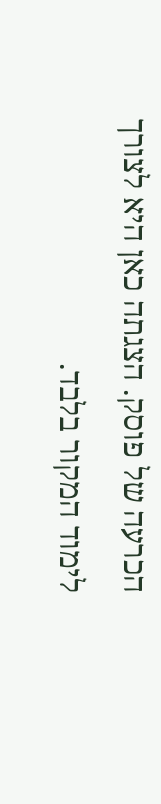הכרעה של פוסק. הצגתה כאן היא לצורך לימוד המקור בלבד.